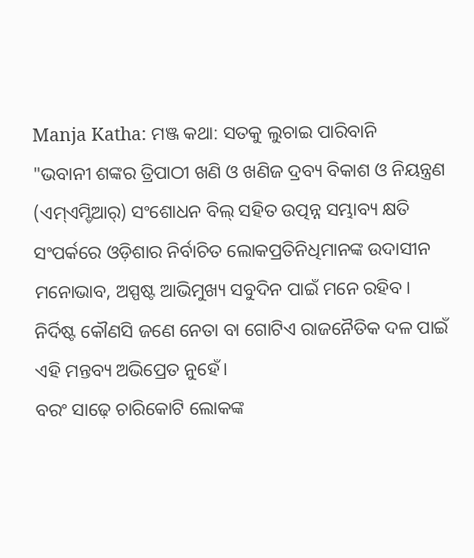Manja Katha: ମଞ୍ଜ କଥା: ସତକୁ ଲୁଚାଇ ପାରିବାନି
"ଭବାନୀ ଶଙ୍କର ତ୍ରିପାଠୀ ଖଣି ଓ ଖଣିଜ ଦ୍ରବ୍ୟ ବିକାଶ ଓ ନିୟନ୍ତ୍ରଣ (ଏମ୍ଏମ୍ଡିଆର୍) ସଂଶୋଧନ ବିଲ୍ ସହିତ ଉତ୍ପନ୍ନ ସମ୍ଭାବ୍ୟ କ୍ଷତି ସଂପର୍କରେ ଓଡ଼ିଶାର ନିର୍ବାଚିତ ଲୋକପ୍ରତିନିଧିମାନଙ୍କ ଉଦାସୀନ ମନୋଭାବ, ଅସ୍ପଷ୍ଟ ଆଭିମୁଖ୍ୟ ସବୁଦିନ ପାଇଁ ମନେ ରହିବ।
ନିର୍ଦିଷ୍ଟ କୌଣସି ଜଣେ ନେତା ବା ଗୋଟିଏ ରାଜନୈତିକ ଦଳ ପାଇଁ ଏହି ମନ୍ତବ୍ୟ ଅଭିପ୍ରେତ ନୁହେଁ।
ବରଂ ସାଢ଼େ ଚାରିକୋଟି ଲୋକଙ୍କ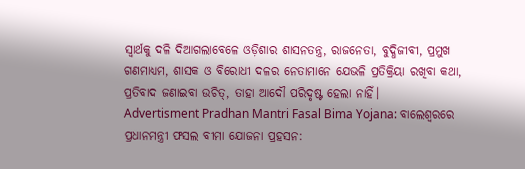ସ୍ବାର୍ଥକୁ ଦଳି ଦିଆଗଲାବେଳେ ଓଡ଼ିଶାର ଶାସନତନ୍ତ୍ର, ରାଜନେତା, ବୁଦ୍ଧିଜୀବୀ, ପ୍ରମୁଖ ଗଣମାଧ୍ୟମ, ଶାସକ ଓ ବିରୋଧୀ ଦଳର ନେତାମାନେ ଯେଭଳି ପ୍ରତିକ୍ରିୟା ରଖିବା କଥା, ପ୍ରତିବାଦ ଜଣାଇବା ଉଚିତ୍, ତାହା ଆଦୌ ପରିଦୃଷ୍ଟ ହେଲା ନାହିଁ।
Advertisment Pradhan Mantri Fasal Bima Yojana: ବାଲେଶ୍ବରରେ ପ୍ରଧାନମନ୍ତ୍ରୀ ଫସଲ ବୀମା ଯୋଜନା ପ୍ରହସନ: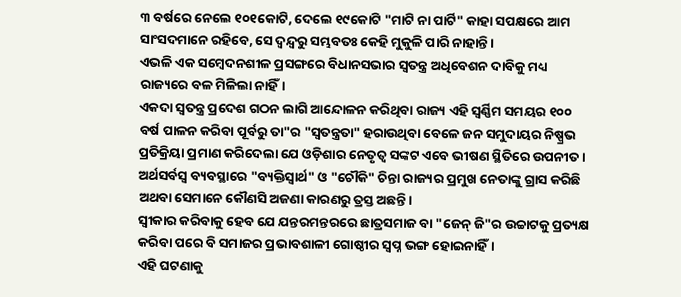୩ ବର୍ଷରେ ନେଲେ ୧୦୧କୋଟି, ଦେଲେ ୧୯କୋଟି "ମାଟି ନା ପାର୍ଟି" କାହା ସପକ୍ଷରେ ଆମ ସାଂସଦମାନେ ରହିବେ, ସେ ଦ୍ବନ୍ଦ୍ବରୁ ସମ୍ଭବତଃ କେହି ମୁକୁଳି ପାରି ନାହାନ୍ତି।
ଏଭଳି ଏକ ସମ୍ବେଦନଶୀଳ ପ୍ରସଙ୍ଗରେ ବିଧାନସଭାର ସ୍ବତନ୍ତ୍ର ଅଧିବେଶନ ଦାବିକୁ ମଧ୍ୟ ରାଜ୍ୟରେ ବଳ ମିଳିଲା ନାହିଁ।
ଏକଦା ସ୍ବତନ୍ତ୍ର ପ୍ରଦେଶ ଗଠନ ଲାଗି ଆନ୍ଦୋଳନ କରିଥିବା ରାଜ୍ୟ ଏହି ସ୍ବର୍ଣ୍ଣିମ ସମୟର ୧୦୦ ବର୍ଷ ପାଳନ କରିବା ପୂର୍ବରୁ ତା"ର "ସ୍ବତନ୍ତ୍ରତା" ହରାଉଥିବା ବେଳେ ଜନ ସମୁଦାୟର ନିଷ୍ପ୍ରଭ ପ୍ରତିକ୍ରିୟା ପ୍ରମାଣ କରିଦେଲା ଯେ ଓଡ଼ିଶାର ନେତୃତ୍ବ ସଙ୍କଟ ଏବେ ଭୀଷଣ ସ୍ଥିତିରେ ଉପନୀତ।
ଅର୍ଥସର୍ବସ୍ବ ବ୍ୟବସ୍ଥାରେ "ବ୍ୟକ୍ତିସ୍ବାର୍ଥ" ଓ "ଚୌକି" ଚିନ୍ତା ରାଜ୍ୟର ପ୍ରମୁଖ ନେତାଙ୍କୁ ଗ୍ରାସ କରିଛି ଅଥବା ସେମାନେ କୌଣସି ଅଜଣା କାରଣରୁ ତ୍ରସ୍ତ ଅଛନ୍ତି।
ସ୍ବୀକାର କରିବାକୁ ହେବ ଯେ ଯନ୍ତରମନ୍ତରରେ ଛାତ୍ରସମାଜ ବା "ଜେନ୍ ଜି"ର ଉଚ୍ଚାଟକୁ ପ୍ରତ୍ୟକ୍ଷ କରିବା ପରେ ବି ସମାଜର ପ୍ରଭାବଶାଳୀ ଗୋଷ୍ଠୀର ସ୍ବପ୍ନ ଭଙ୍ଗ ହୋଇନାହିଁ।
ଏହି ଘଟଣାକୁ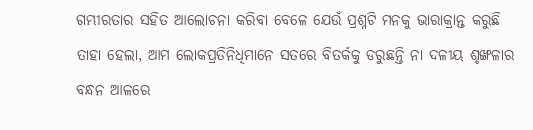ଗମ୍ଭୀରତାର ସହିତ ଆଲୋଚନା କରିବା ବେଳେ ଯେଉଁ ପ୍ରଶ୍ନଟି ମନକୁ ଭାରାକ୍ରାନ୍ତ କରୁଛି ତାହା ହେଲା, ଆମ ଲୋକପ୍ରତିନିଧିମାନେ ସତରେ ବିତର୍କକୁ ଡରୁଛନ୍ତି ନା ଦଳୀୟ ଶୃଙ୍ଖଳାର ବନ୍ଧନ ଆଳରେ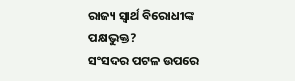ରାଜ୍ୟ ସ୍ବାର୍ଥ ବିରୋଧୀଙ୍କ ପକ୍ଷଭୁକ୍ତ?
ସଂସଦର ପଟଳ ଉପରେ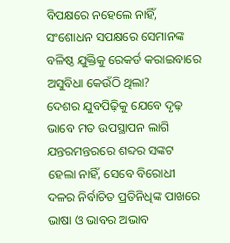ବିପକ୍ଷରେ ନହେଲେ ନାହିଁ, ସଂଶୋଧନ ସପକ୍ଷରେ ସେମାନଙ୍କ ବଳିଷ୍ଠ ଯୁକ୍ତିକୁ ରେକର୍ଡ କରାଇବାରେ ଅସୁବିଧା କେଉଁଠି ଥିଲା?
ଦେଶର ଯୁବପିଢ଼ିକୁ ଯେବେ ଦୃଢ଼ ଭାବେ ମତ ଉପସ୍ଥାପନ ଲାଗି ଯନ୍ତରମନ୍ତରରେ ଶବ୍ଦର ସଙ୍କଟ ହେଲା ନାହିଁ, ସେବେ ବିରୋଧୀ ଦଳର ନିର୍ବାଚିତ ପ୍ରତିନିଧିଙ୍କ ପାଖରେ ଭାଷା ଓ ଭାବର ଅଭାବ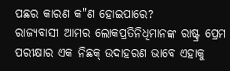ପଛର କାରଣ କ"ଣ ହୋଇପାରେ?
ରାଜ୍ୟବାସୀ ଆମର ଲୋକପ୍ରତିନିଧିମାନଙ୍କ ରାଷ୍ଟ୍ର ପ୍ରେମ ପରୀକ୍ଷାର ଏକ ନିଛକ୍ ଉଦାହରଣ ଭାବେ ଏହାକୁ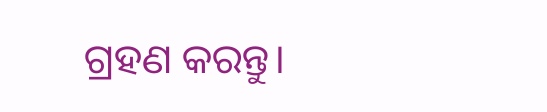ଗ୍ରହଣ କରନ୍ତୁ।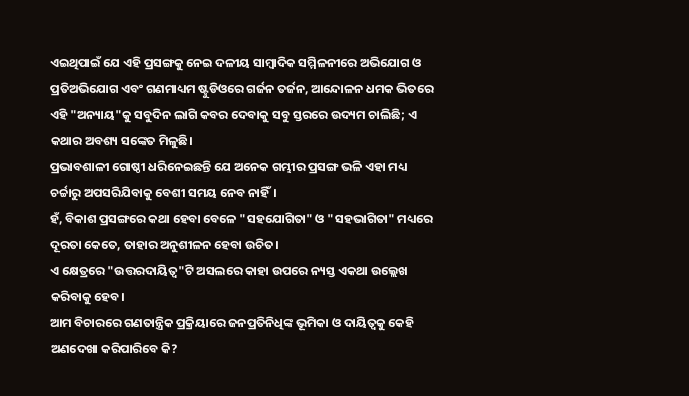ଏଇଥିପାଇଁ ଯେ ଏହି ପ୍ରସଙ୍ଗକୁ ନେଇ ଦଳୀୟ ସାମ୍ବାଦିକ ସମ୍ମିଳନୀରେ ଅଭିଯୋଗ ଓ ପ୍ରତିଅଭିଯୋଗ ଏବଂ ଗଣମାଧ୍ୟମ ଷ୍ଟୁଡିଓରେ ଗର୍ଜନ ତର୍ଜନ, ଆନ୍ଦୋଳନ ଧମକ ଭିତରେ ଏହି "ଅନ୍ୟାୟ"କୁ ସବୁଦିନ ଲାଗି କବର ଦେବାକୁ ସବୁ ସ୍ତରରେ ଉଦ୍ୟମ ଚାଲିଛି; ଏ କଥାର ଅବଶ୍ୟ ସଙ୍କେତ ମିଳୁଛି।
ପ୍ରଭାବଶାଳୀ ଗୋଷ୍ଠୀ ଧରିନେଇଛନ୍ତି ଯେ ଅନେକ ଗମ୍ଭୀର ପ୍ରସଙ୍ଗ ଭଳି ଏହା ମଧ୍ୟ ଚର୍ଚ୍ଚାରୁ ଅପସରିଯିବାକୁ ବେଶୀ ସମୟ ନେବ ନାହିଁ।
ହଁ, ବିକାଶ ପ୍ରସଙ୍ଗରେ କଥା ହେବା ବେଳେ "ସହଯୋଗିତା" ଓ "ସହଭାଗିତା" ମଧ୍ୟରେ ଦୂରତା କେତେ, ତାହାର ଅନୁଶୀଳନ ହେବା ଉଚିତ।
ଏ କ୍ଷେତ୍ରରେ "ଉତ୍ତରଦାୟିତ୍ବ"ଟି ଅସଲରେ କାହା ଉପରେ ନ୍ୟସ୍ତ ଏକଥା ଉଲ୍ଲେଖ କରିବାକୁ ହେବ।
ଆମ ବିଚାରରେ ଗଣତାନ୍ତ୍ରିକ ପ୍ରକ୍ରିୟାରେ ଜନପ୍ରତିନିଧିଙ୍କ ଭୂମିକା ଓ ଦାୟିତ୍ବକୁ କେହି ଅଣଦେଖା କରିପାରିବେ କି?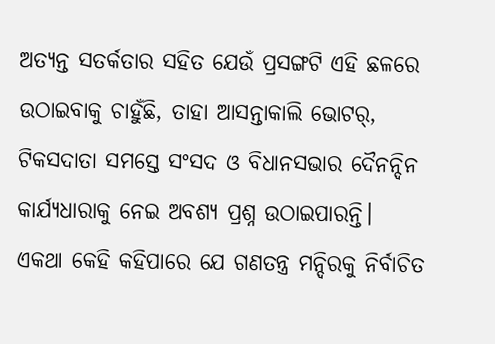ଅତ୍ୟନ୍ତ ସତର୍କତାର ସହିତ ଯେଉଁ ପ୍ରସଙ୍ଗଟି ଏହି ଛଳରେ ଉଠାଇବାକୁ ଚାହୁଁଛି, ତାହା ଆସନ୍ତାକାଲି ଭୋଟର୍, ଟିକସଦାତା ସମସ୍ତେ ସଂସଦ ଓ ବିଧାନସଭାର ଦୈନନ୍ଦିନ କାର୍ଯ୍ୟଧାରାକୁ ନେଇ ଅବଶ୍ୟ ପ୍ରଶ୍ନ ଉଠାଇପାରନ୍ତି।
ଏକଥା କେହି କହିପାରେ ଯେ ଗଣତନ୍ତ୍ର ମନ୍ଦିରକୁ ନିର୍ବାଚିତ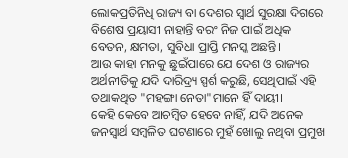ଲୋକପ୍ରତିନିଧି ରାଜ୍ୟ ବା ଦେଶର ସ୍ବାର୍ଥ ସୁରକ୍ଷା ଦିଗରେ ବିଶେଷ ପ୍ରୟାସୀ ନାହାନ୍ତି ବରଂ ନିଜ ପାଇଁ ଅଧିକ ବେତନ, କ୍ଷମତା, ସୁବିଧା ପ୍ରାପ୍ତି ମନସ୍କ ଅଛନ୍ତି।
ଆଉ କାହା ମନକୁ ଛୁଇଁପାରେ ଯେ ଦେଶ ଓ ରାଜ୍ୟର ଅର୍ଥନୀତିକୁ ଯଦି ଦାରିଦ୍ର୍ୟ ସ୍ପର୍ଶ କରୁଛି, ସେଥିପାଇଁ ଏହି ତଥାକଥିତ "ମହଙ୍ଗା ନେତା"ମାନେ ହିଁ ଦାୟୀ।
କେହି କେବେ ଆଚମ୍ବିତ ହେବେ ନାହିଁ, ଯଦି ଅନେକ ଜନସ୍ବାର୍ଥ ସମ୍ବଳିତ ଘଟଣାରେ ମୁହଁ ଖୋଲୁ ନଥିବା ପ୍ରମୁଖ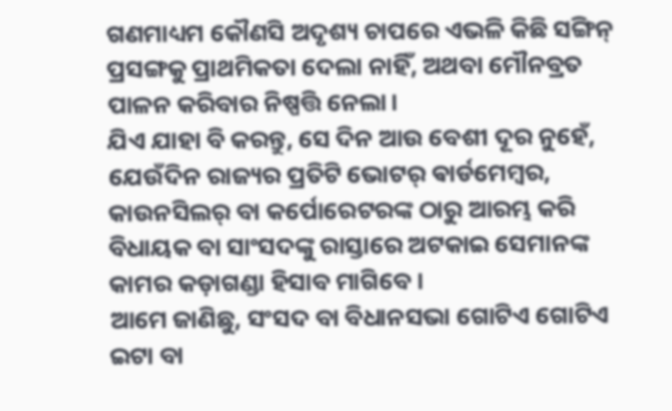ଗଣମାଧ୍ୟମ କୌଣସି ଅଦୃଶ୍ୟ ଚାପରେ ଏଭଳି କିଛି ସଙ୍ଗିନ୍ ପ୍ରସଙ୍ଗକୁ ପ୍ରାଥମିକତା ଦେଲା ନାହିଁ, ଅଥବା ମୌନବ୍ରତ ପାଳନ କରିବାର ନିଷ୍ପତ୍ତି ନେଲା।
ଯିଏ ଯାହା ବି କରନ୍ତୁ, ସେ ଦିନ ଆଉ ବେଶୀ ଦୂର ନୁହେଁ, ଯେଉଁଦିନ ରାଜ୍ୟର ପ୍ରତିଟି ଭୋଟର୍ ଵାର୍ଡମେମ୍ବର, କାଉନସିଲର୍ ବା କର୍ପୋରେଟରଙ୍କ ଠାରୁ ଆରମ୍ଭ କରି ବିଧାୟକ ବା ସାଂସଦଙ୍କୁ ରାସ୍ତାରେ ଅଟକାଇ ସେମାନଙ୍କ କାମର କଡ଼ାଗଣ୍ଡା ହିସାବ ମାଗିବେ।
ଆମେ ଜାଣିଛୁ, ସଂସଦ ବା ବିଧାନସଭା ଗୋଟିଏ ଗୋଟିଏ ଇଟା ବା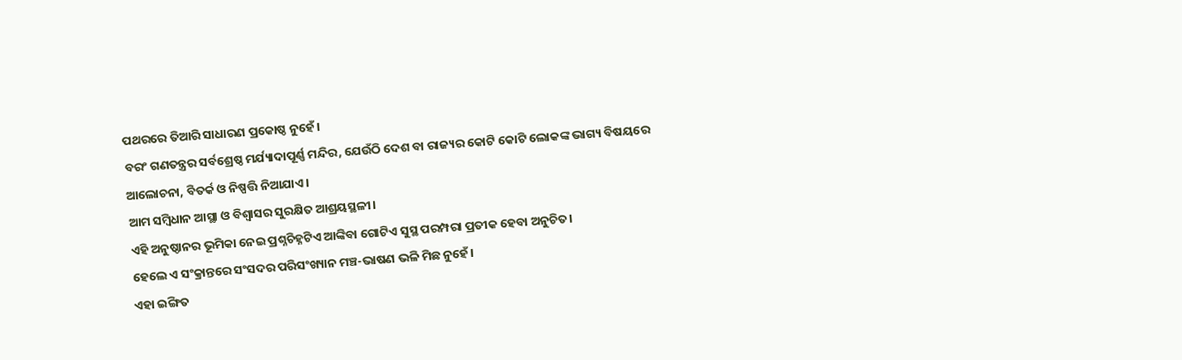ପଥରରେ ତିଆରି ସାଧାରଣ ପ୍ରକୋଷ୍ଠ ନୁହେଁ।
ବରଂ ଗଣତନ୍ତ୍ରର ସର୍ବଶ୍ରେଷ୍ଠ ମର୍ଯ୍ୟାଦାପୂର୍ଣ୍ଣ ମନ୍ଦିର, ଯେଉଁଠି ଦେଶ ବା ରାଜ୍ୟର କୋଟି କୋଟି ଲୋକଙ୍କ ଭାଗ୍ୟ ବିଷୟରେ ଆଲୋଚନା, ବିତର୍କ ଓ ନିଷ୍ପତ୍ତି ନିଆଯାଏ।
ଆମ ସମ୍ବିଧାନ ଆସ୍ଥା ଓ ବିଶ୍ବାସର ସୁରକ୍ଷିତ ଆଶ୍ରୟସ୍ଥଳୀ।
ଏହି ଅନୁଷ୍ଠାନର ଭୂମିକା ନେଇ ପ୍ରଶ୍ନଚିହ୍ନଟିଏ ଆଙ୍କିବା ଗୋଟିଏ ସୁସ୍ଥ ପରମ୍ପରା ପ୍ରତୀକ ହେବା ଅନୁଚିତ।
ହେଲେ ଏ ସଂକ୍ରାନ୍ତରେ ସଂସଦର ପରିସଂଖ୍ୟାନ ମଞ୍ଚ-ଭାଷଣ ଭଳି ମିଛ ନୁହେଁ।
ଏହା ଇଙ୍ଗିତ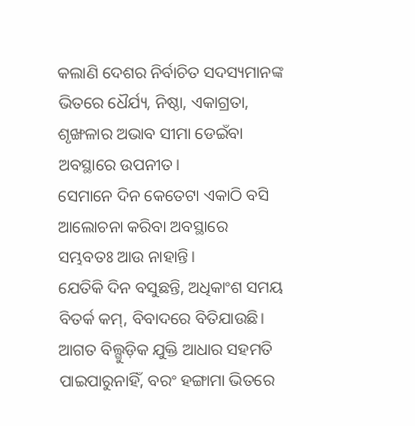କଲାଣି ଦେଶର ନିର୍ବାଚିତ ସଦସ୍ୟମାନଙ୍କ ଭିତରେ ଧୈର୍ଯ୍ୟ, ନିଷ୍ଠା, ଏକାଗ୍ରତା, ଶୃଙ୍ଖଳାର ଅଭାବ ସୀମା ଡେଇଁବା ଅବସ୍ଥାରେ ଉପନୀତ।
ସେମାନେ ଦିନ କେତେଟା ଏକାଠି ବସି ଆଲୋଚନା କରିବା ଅବସ୍ଥାରେ ସମ୍ଭବତଃ ଆଉ ନାହାନ୍ତି।
ଯେତିକି ଦିନ ବସୁଛନ୍ତି, ଅଧିକାଂଶ ସମୟ ବିତର୍କ କମ୍, ବିବାଦରେ ବିତିଯାଉଛି।
ଆଗତ ବିଲ୍ଗୁଡ଼ିକ ଯୁକ୍ତି ଆଧାର ସହମତି ପାଇପାରୁନାହିଁ, ବରଂ ହଙ୍ଗାମା ଭିତରେ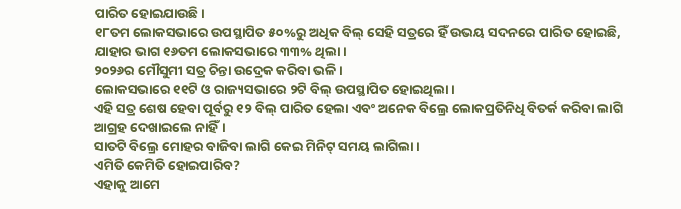ପାରିତ ହୋଇଯାଉଛି।
୧୮ତମ ଲୋକସଭାରେ ଉପସ୍ଥାପିତ ୫୦%ରୁ ଅଧିକ ବିଲ୍ ସେହି ସତ୍ରରେ ହିଁ ଉଭୟ ସଦନରେ ପାରିତ ହୋଇଛି, ଯାହାର ଭାଗ ୧୬ତମ ଲୋକସଭାରେ ୩୩% ଥିଲା।
୨୦୨୬ର ମୌସୁମୀ ସତ୍ର ଚିନ୍ତା ଉଦ୍ରେକ କରିବା ଭଳି।
ଲୋକସଭାରେ ୧୧ଟି ଓ ରାଜ୍ୟସଭାରେ ୨ଟି ବିଲ୍ ଉପସ୍ଥାପିତ ହୋଇଥିଲା।
ଏହି ସତ୍ର ଶେଷ ହେବା ପୂର୍ବରୁ ୧୨ ବିଲ୍ ପାରିତ ହେଲା ଏବଂ ଅନେକ ବିଲ୍ରେ ଲୋକପ୍ରତିନିଧି ବିତର୍କ କରିବା ଲାଗି ଆଗ୍ରହ ଦେଖାଇଲେ ନାହିଁ।
ସାତଟି ବିଲ୍ରେ ମୋହର ବାଜିବା ଲାଗି କେଇ ମିନିଟ୍ ସମୟ ଲାଗିଲା।
ଏମିତି କେମିତି ହୋଇପାରିବ?
ଏହାକୁ ଆମେ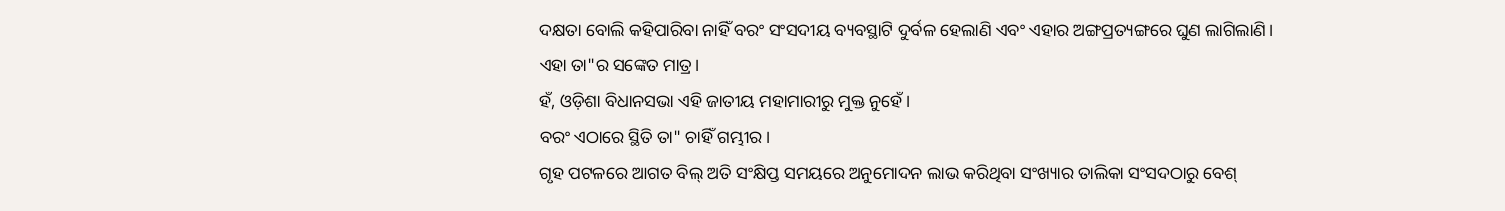ଦକ୍ଷତା ବୋଲି କହିପାରିବା ନାହିଁ ବରଂ ସଂସଦୀୟ ବ୍ୟବସ୍ଥାଟି ଦୁର୍ବଳ ହେଲାଣି ଏବଂ ଏହାର ଅଙ୍ଗପ୍ରତ୍ୟଙ୍ଗରେ ଘୁଣ ଲାଗିଲାଣି।
ଏହା ତା"ର ସଙ୍କେତ ମାତ୍ର।
ହଁ, ଓଡ଼ିଶା ବିଧାନସଭା ଏହି ଜାତୀୟ ମହାମାରୀରୁ ମୁକ୍ତ ନୁହେଁ।
ବରଂ ଏଠାରେ ସ୍ଥିତି ତା" ଚାହିଁ ଗମ୍ଭୀର।
ଗୃହ ପଟଳରେ ଆଗତ ବିଲ୍ ଅତି ସଂକ୍ଷିପ୍ତ ସମୟରେ ଅନୁମୋଦନ ଲାଭ କରିଥିବା ସଂଖ୍ୟାର ତାଲିକା ସଂସଦଠାରୁ ବେଶ୍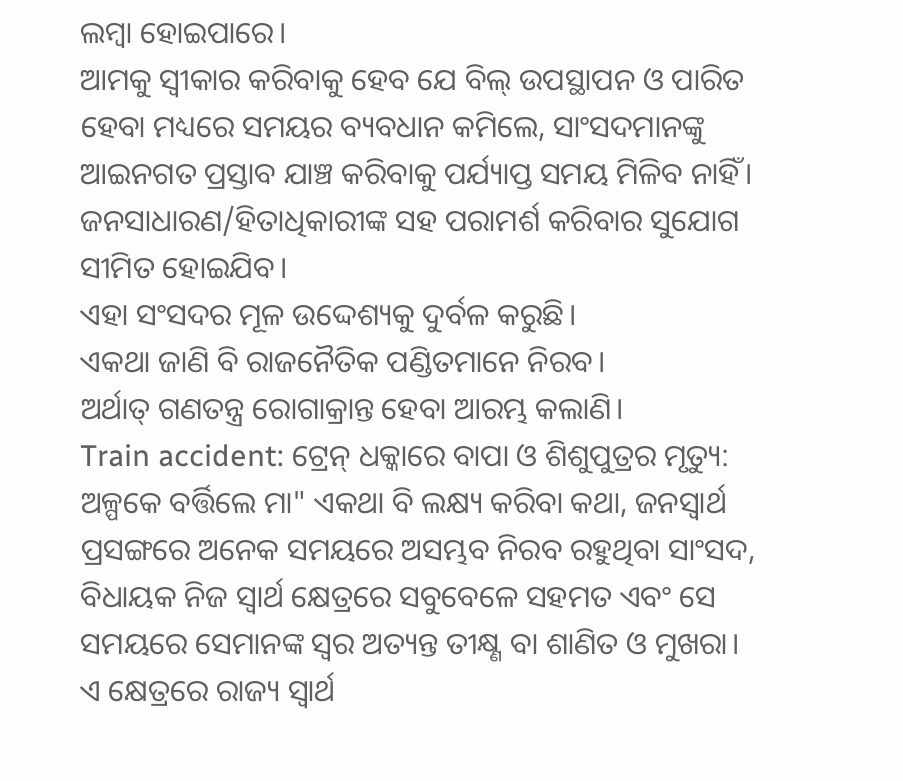ଲମ୍ବା ହୋଇପାରେ।
ଆମକୁ ସ୍ବୀକାର କରିବାକୁ ହେବ ଯେ ବିଲ୍ ଉପସ୍ଥାପନ ଓ ପାରିତ ହେବା ମଧ୍ୟରେ ସମୟର ବ୍ୟବଧାନ କମିଲେ, ସାଂସଦମାନଙ୍କୁ ଆଇନଗତ ପ୍ରସ୍ତାବ ଯାଞ୍ଚ କରିବାକୁ ପର୍ଯ୍ୟାପ୍ତ ସମୟ ମିଳିବ ନାହିଁ।
ଜନସାଧାରଣ/ହିତାଧିକାରୀଙ୍କ ସହ ପରାମର୍ଶ କରିବାର ସୁଯୋଗ ସୀମିତ ହୋଇଯିବ।
ଏହା ସଂସଦର ମୂଳ ଉଦ୍ଦେଶ୍ୟକୁ ଦୁର୍ବଳ କରୁଛି।
ଏକଥା ଜାଣି ବି ରାଜନୈତିକ ପଣ୍ଡିତମାନେ ନିରବ।
ଅର୍ଥାତ୍ ଗଣତନ୍ତ୍ର ରୋଗାକ୍ରାନ୍ତ ହେବା ଆରମ୍ଭ କଲାଣି।
Train accident: ଟ୍ରେନ୍ ଧକ୍କାରେ ବାପା ଓ ଶିଶୁପୁତ୍ରର ମୃତ୍ୟୁ: ଅଳ୍ପକେ ବର୍ତ୍ତିଲେ ମା" ଏକଥା ବି ଲକ୍ଷ୍ୟ କରିବା କଥା, ଜନସ୍ବାର୍ଥ ପ୍ରସଙ୍ଗରେ ଅନେକ ସମୟରେ ଅସମ୍ଭବ ନିରବ ରହୁଥିବା ସାଂସଦ, ବିଧାୟକ ନିଜ ସ୍ବାର୍ଥ କ୍ଷେତ୍ରରେ ସବୁବେଳେ ସହମତ ଏବଂ ସେ ସମୟରେ ସେମାନଙ୍କ ସ୍ବର ଅତ୍ୟନ୍ତ ତୀକ୍ଷ୍ଣ ବା ଶାଣିତ ଓ ମୁଖରା।
ଏ କ୍ଷେତ୍ରରେ ରାଜ୍ୟ ସ୍ବାର୍ଥ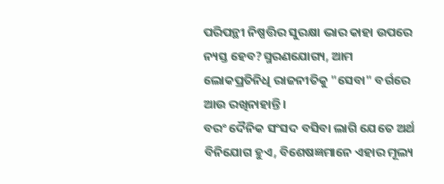ପରିପନ୍ଥୀ ନିଷ୍ପତ୍ତିର ସୁରକ୍ଷା ଭାର କାହା ଉପରେ ନ୍ୟସ୍ତ ହେବ?ସ୍ମରଣଯୋଗ୍ୟ, ଆମ ଲୋକପ୍ରତିନିଧି ରାଜନୀତିକୁ "ସେବା" ବର୍ଗରେ ଆଉ ରଖିନାହାନ୍ତି।
ବରଂ ଦୈନିକ ସଂସଦ ବସିବା ଲାଗି ଯେତେ ଅର୍ଥ ବିନିଯୋଗ ହୁଏ, ବିଶେଷଜ୍ଞମାନେ ଏହାର ମୂଲ୍ୟ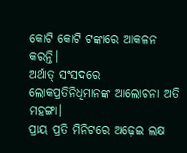କୋଟି କୋଟି ଟଙ୍କାରେ ଆକଳନ କରନ୍ତି।
ଅର୍ଥାତ୍ ସଂସଦରେ ଲୋକପ୍ରତିନିଧିମାନଙ୍କ ଆଲୋଚନା ଅତି ମହଙ୍ଗା।
ପ୍ରାୟ ପ୍ରତି ମିନିଟରେ ଅଢ଼େଇ ଲକ୍ଷ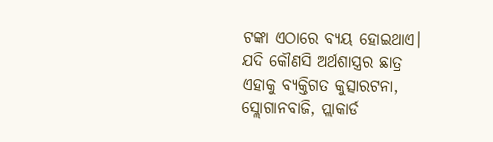ଟଙ୍କା ଏଠାରେ ବ୍ୟୟ ହୋଇଥାଏ।
ଯଦି କୌଣସି ଅର୍ଥଶାସ୍ତ୍ରର ଛାତ୍ର ଏହାକୁ ବ୍ୟକ୍ତିଗତ କୁତ୍ସାରଟନା, ସ୍ଲୋଗାନବାଜି, ପ୍ଲାକାର୍ଡ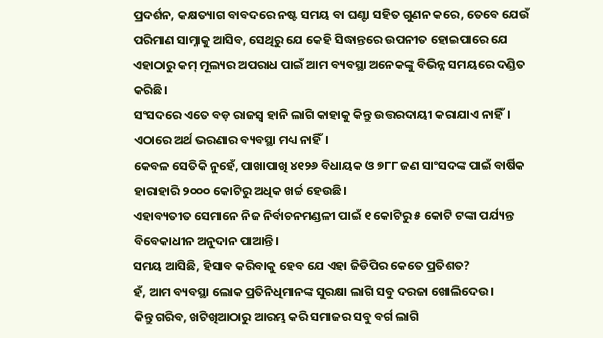ପ୍ରଦର୍ଶନ, କକ୍ଷତ୍ୟାଗ ବାବଦରେ ନଷ୍ଟ ସମୟ ବା ଘଣ୍ଟା ସହିତ ଗୁଣନ କରେ, ତେବେ ଯେଉଁ ପରିମାଣ ସାମ୍ନାକୁ ଆସିବ, ସେଥିରୁ ଯେ କେହି ସିଦ୍ଧାନ୍ତରେ ଉପନୀତ ହୋଇପାରେ ଯେ ଏହାଠାରୁ କମ୍ ମୂଲ୍ୟର ଅପରାଧ ପାଇଁ ଆମ ବ୍ୟବସ୍ଥା ଅନେକଙ୍କୁ ବିଭିନ୍ନ ସମୟରେ ଦଣ୍ଡିତ କରିଛି।
ସଂସଦରେ ଏତେ ବଡ଼ ରାଜସ୍ବ ହାନି ଲାଗି କାହାକୁ କିନ୍ତୁ ଉତ୍ତରଦାୟୀ କରାଯାଏ ନାହିଁ।
ଏଠାରେ ଅର୍ଥ ଭରଣାର ବ୍ୟବସ୍ଥା ମଧ୍ୟ ନାହିଁ।
କେବଳ ସେତିକି ନୁହେଁ, ପାଖାପାଖି ୪୧୨୬ ବିଧାୟକ ଓ ୭୮୮ ଜଣ ସାଂସଦଙ୍କ ପାଇଁ ବାର୍ଷିକ ହାରାହାରି ୨୦୦୦ କୋଟିରୁ ଅଧିକ ଖର୍ଚ୍ଚ ହେଉଛି।
ଏହାବ୍ୟତୀତ ସେମାନେ ନିଜ ନିର୍ବାଚନମଣ୍ଡଳୀ ପାଇଁ ୧ କୋଟିରୁ ୫ କୋଟି ଟଙ୍କା ପର୍ଯ୍ୟନ୍ତ ବିବେକାଧୀନ ଅନୁଦାନ ପାଆନ୍ତି।
ସମୟ ଆସିଛି, ହିସାବ କରିବାକୁ ହେବ ଯେ ଏହା ଜିଡିପିର କେତେ ପ୍ରତିଶତ?
ହଁ, ଆମ ବ୍ୟବସ୍ଥା ଲୋକ ପ୍ରତିନିଧିମାନଙ୍କ ସୁରକ୍ଷା ଲାଗି ସବୁ ଦରଜା ଖୋଲିଦେଉ।
କିନ୍ତୁ ଗରିବ, ଖଟିଖିଆଠାରୁ ଆରମ୍ଭ କରି ସମାଜର ସବୁ ବର୍ଗ ଲାଗି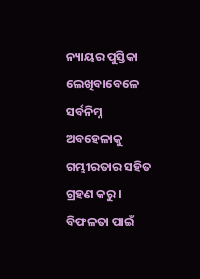ନ୍ୟାୟର ପୁସ୍ତିକା ଲେଖିବାବେଳେ ସର୍ବନିମ୍ନ ଅବହେଳାକୁ ଗମ୍ଭୀରତାର ସହିତ ଗ୍ରହଣ କରୁ।
ବିଫଳତା ପାଇଁ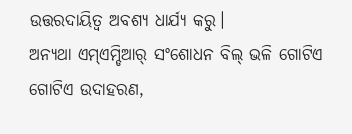ଉତ୍ତରଦାୟିତ୍ବ ଅବଶ୍ୟ ଧାର୍ଯ୍ୟ କରୁ।
ଅନ୍ୟଥା ଏମ୍ଏମ୍ଡିଆର୍ ସଂଶୋଧନ ବିଲ୍ ଭଳି ଗୋଟିଏ ଗୋଟିଏ ଉଦାହରଣ,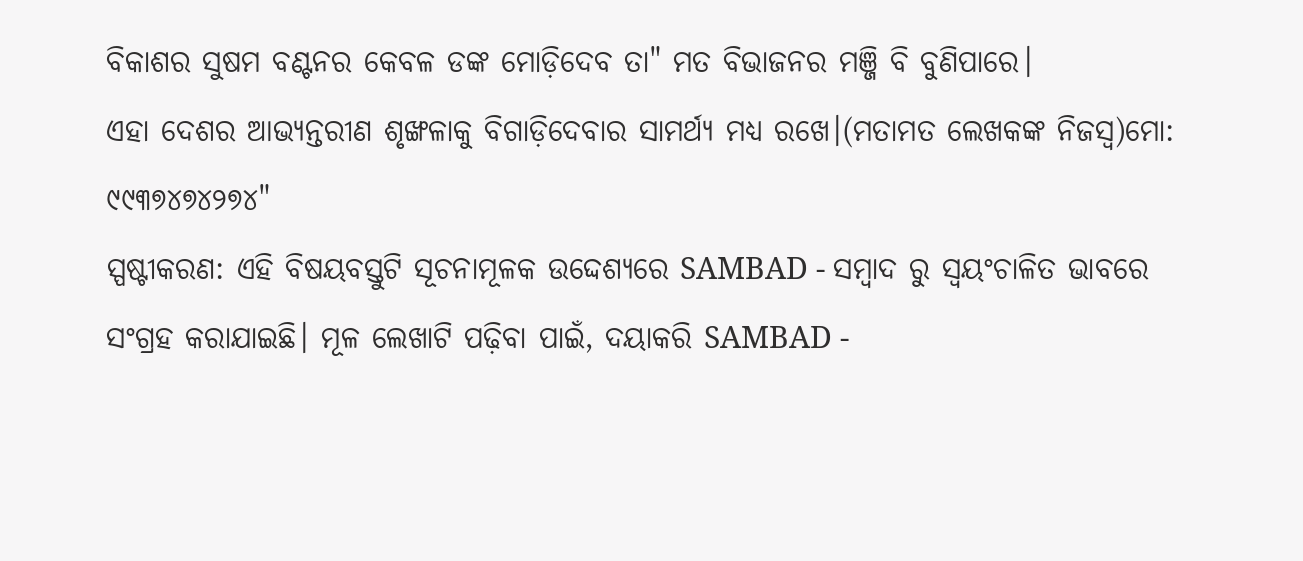ବିକାଶର ସୁଷମ ବଣ୍ଟନର କେବଳ ଡଙ୍କ ମୋଡ଼ିଦେବ ତା" ମତ ବିଭାଜନର ମଞ୍ଜି ବି ବୁଣିପାରେ।
ଏହା ଦେଶର ଆଭ୍ୟନ୍ତରୀଣ ଶୃଙ୍ଖଳାକୁ ବିଗାଡ଼ିଦେବାର ସାମର୍ଥ୍ୟ ମଧ୍ୟ ରଖେ।(ମତାମତ ଲେଖକଙ୍କ ନିଜସ୍ବ)ମୋ: ୯୯୩୭୪୭୪୨୭୪"
ସ୍ପଷ୍ଟୀକରଣ: ଏହି ବିଷୟବସ୍ତୁଟି ସୂଚନାମୂଳକ ଉଦ୍ଦେଶ୍ୟରେ SAMBAD - ସମ୍ବାଦ ରୁ ସ୍ୱୟଂଚାଳିତ ଭାବରେ ସଂଗ୍ରହ କରାଯାଇଛି। ମୂଳ ଲେଖାଟି ପଢ଼ିବା ପାଇଁ, ଦୟାକରି SAMBAD -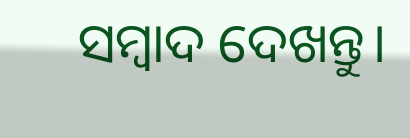ସମ୍ବାଦ ଦେଖନ୍ତୁ।